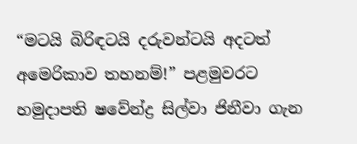“මටයි බිරිඳටයි දරුවන්ටයි අදටත් අමෙරිකාව තහනම්!” පළමුවරට හමුදාපති ෂවේන්ද්‍ර සිල්වා ජිනීවා ගැන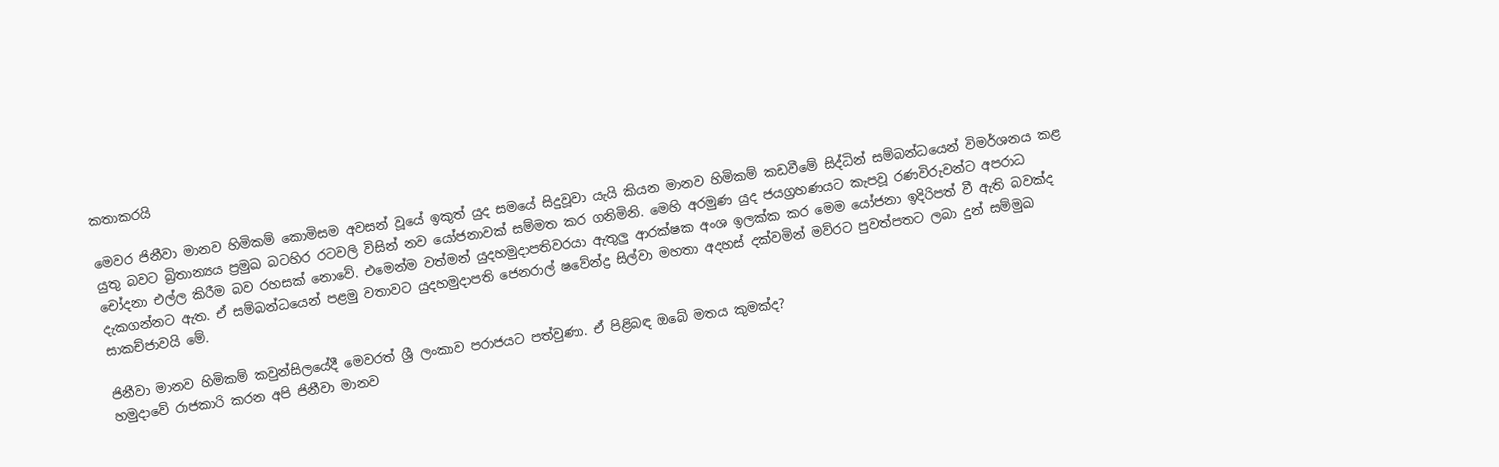කතාකරයි

මෙවර ජිනීවා මානව හිමිකම් කොමිසම අවසන් වූයේ ඉකුත් යුද සමයේ සිදුවූවා යැයි කියන මානව හිමිකම් කඩවීමේ සිද්ධින් සම්බන්ධයෙන් විමර්ශනය කළ යුතු බවට බ්‍රිතාන්‍යය ප්‍රමුඛ බටහිර රටවලි විසින් නව යෝජනාවක් සම්මත කර ගනිමිනි. මෙහි අරමුණ යුද ජයග්‍රහණයට කැපවූ රණවිරුවන්ට අපරාධ චෝදනා එල්ල කිරීම බව රහසක් නොවේ. එමෙන්ම වත්මන් යුදහමුදාපතිවරයා ඇතුලු ආරක්ෂක අංශ ඉලක්ක කර මෙම යෝජනා ඉදිරිපත් වී ඇති බවක්ද දැකගන්නට ඇත. ඒ සම්බන්ධයෙන් පළමු වතාවට යුදහමුදාපති ජෙනරාල් ෂවේන්ද්‍ර සිල්වා මහතා අදහස් දක්වමින් මව්රට පුවත්පතට ලබා දුන් සම්මුඛ සාකච්ජාවයි මේ.

ජිනීවා මානව හිමිකම් කවුන්සිලයේදී මෙවරත් ශ්‍රී ලංකාව පරාජයට පත්වුණා. ඒ පිළිබඳ ඔබේ මතය කුමක්ද?
හමුදාවේ රාජකාරි කරන අපි ජිනීවා මානව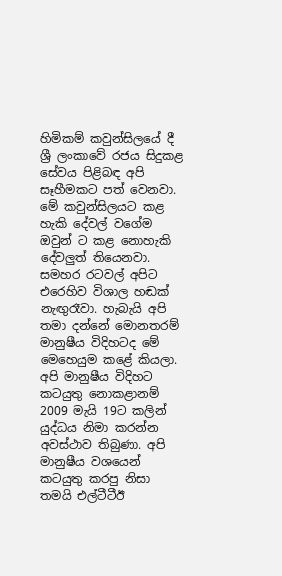හිමිකම් කවුන්සිලයේ දී ශ්‍රී ලංකාවේ රජය සිදුකළ සේවය පිළිබඳ අපි සෑහීමකට පත් වෙනවා. මේ කවුන්සිලයට කළ හැකි දේවල් වගේම ඔවුන් ට කළ නොහැකි දේවලුත් තියෙනවා. සමහර රටවල් අපිට එරෙහිව විශාල හඬක් නැඟුරෑවා. හැබැයි අපි තමා දන්නේ මොනතරම් මානුෂීය විදිහටද මේ මෙහෙයුම කළේ කියලා. අපි මානුෂීය විදිහට කටයුතු නොකළානම් 2009 මැයි 19ට කලින් යුද්ධය නිමා කරන්න අවස්ථාව තිබුණා. අපි මානුෂීය වශයෙන් කටයුතු කරපු නිසා තමයි එල්ටීටීඊ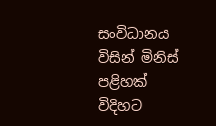සංවිධානය විසින් මිනිස් පළිහක් විදිහට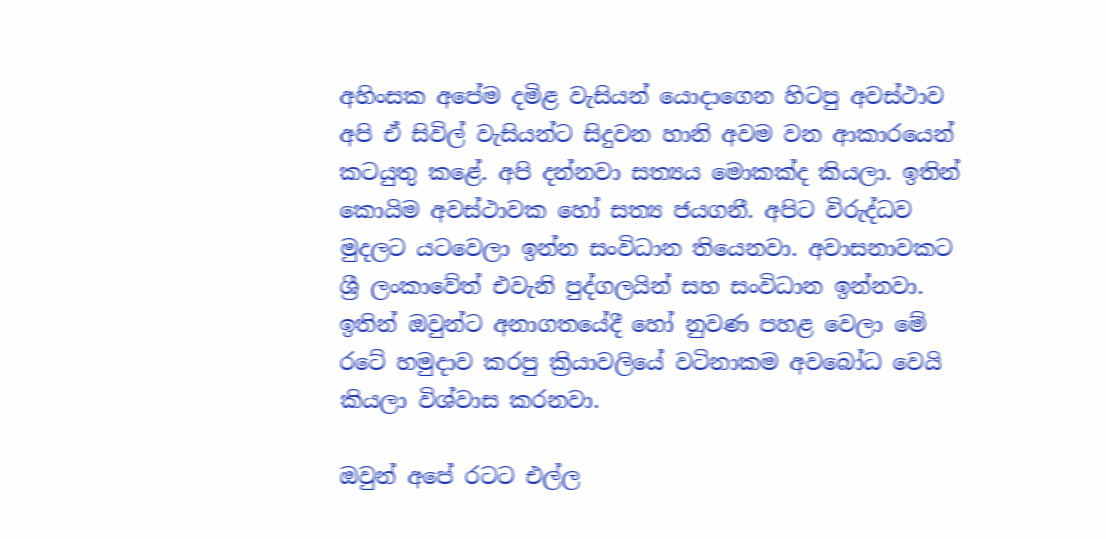අහිංසක අපේම දමිළ වැසියන් යොදාගෙන හිටපු අවස්ථාව අපි ඒ සිවිල් වැසියන්ට සිදුවන හානි අවම වන ආකාරයෙන් කටයුතු කළේ. අපි දන්නවා සත්‍යය මොකක්ද කියලා. ඉතින් කොයිම අවස්ථාවක හෝ සත්‍ය ජයගනී. අපිට විරුද්ධව මුදලට යටවෙලා ඉන්න සංවිධාන තියෙනවා. අවාසනාවකට ශ්‍රී ලංකාවේත් එවැනි පුද්ගලයින් සහ සංවිධාන ඉන්නවා. ඉතින් ඔවුන්ට අනාගතයේදී හෝ නුවණ පහළ වෙලා මේ රටේ හමුදාව කරපු ක්‍රියාවලියේ වටිනාකම අවබෝධ වෙයි කියලා විශ්වාස කරනවා.

ඔවුන් අපේ රටට එල්ල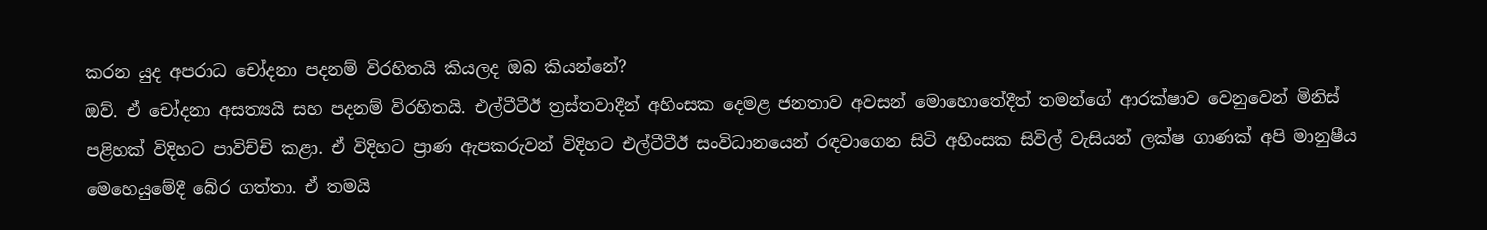කරන යුද අපරාධ චෝදනා පදනම් විරහිතයි කියලද ඔබ කියන්නේ?
ඔව්. ඒ චෝදනා අසත්‍යයි සහ පදනම් විරහිතයි. එල්ටීටීඊ ත්‍රස්තවාදීන් අහිංසක දෙමළ ජනතාව අවසන් මොහොතේදීත් තමන්ගේ ආරක්ෂාව වෙනුවෙන් මිනිස් පළිහක් විදිහට පාවිච්චි කළා. ඒ විදිහට ප්‍රාණ ඇපකරුවන් විදිහට එල්ටීටීඊ සංවිධානයෙන් රඳවාගෙන සිටි අහිංසක සිවිල් වැසියන් ලක්ෂ ගාණක් අපි මානුෂීය මෙහෙයුමේදී බේර ගත්තා. ඒ තමයි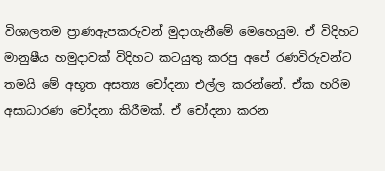විශාලතම ප්‍රාණඇපකරුවන් මුදාගැනීමේ මෙහෙයුම. ඒ විදිහට මානුෂීය හමුදාවක් විදිහට කටයුතු කරපු අපේ රණවිරුවන්ට තමයි මේ අභූත අසත්‍ය චෝදනා එල්ල කරන්නේ. ඒක හරිම අසාධාරණ චෝදනා කිරීමක්. ඒ චෝදනා කරන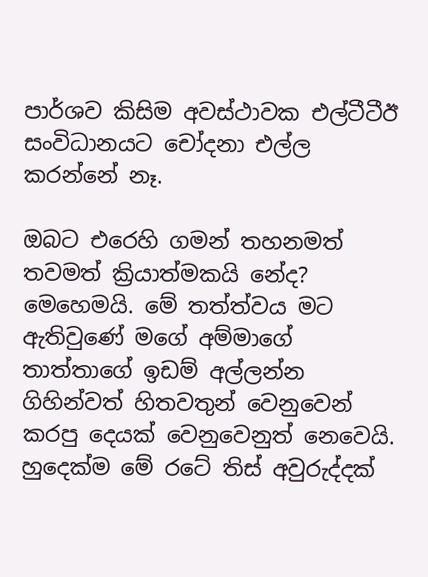පාර්ශව කිසිම අවස්ථාවක එල්ටීටීඊ සංවිධානයට චෝදනා එල්ල කරන්නේ නෑ.

ඔබට එරෙහි ගමන් තහනමත් තවමත් ක්‍රියාත්මකයි නේද?
මෙහෙමයි. මේ තත්ත්වය මට ඇතිවුණේ මගේ අම්මාගේ තාත්තාගේ ඉඩම් අල්ලන්න ගිහින්වත් හිතවතුන් වෙනුවෙන් කරපු දෙයක් වෙනුවෙනුත් නෙවෙයි. හුදෙක්ම මේ රටේ තිස් අවුරුද්දක්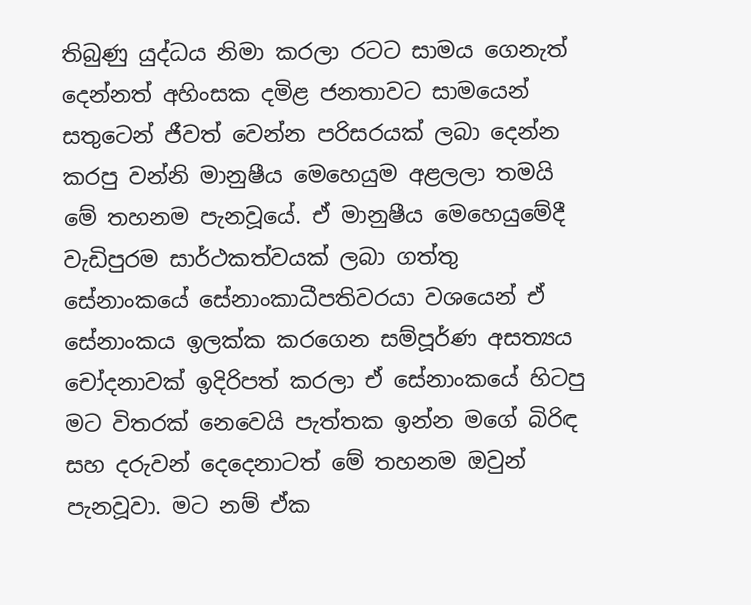තිබුණු යුද්ධය නිමා කරලා රටට සාමය ගෙනැත් දෙන්නත් අහිංසක දමිළ ජනතාවට සාමයෙන් සතුටෙන් ජීවත් වෙන්න පරිසරයක් ලබා දෙන්න කරපු වන්නි මානුෂීය මෙහෙයුම අළලලා තමයි මේ තහනම පැනවූයේ. ඒ මානුෂීය මෙහෙයුමේදී වැඩිපුරම සාර්ථකත්වයක් ලබා ගත්තු සේනාංකයේ සේනාංකාධීපතිවරයා වශයෙන් ඒ සේනාංකය ඉලක්ක කරගෙන සම්පූර්ණ අසත්‍යය චෝදනාවක් ඉදිරිපත් කරලා ඒ සේනාංකයේ හිටපු මට විතරක් නෙවෙයි පැත්තක ඉන්න මගේ බිරිඳ සහ දරුවන් දෙදෙනාටත් මේ තහනම ඔවුන් පැනවූවා. මට නම් ඒක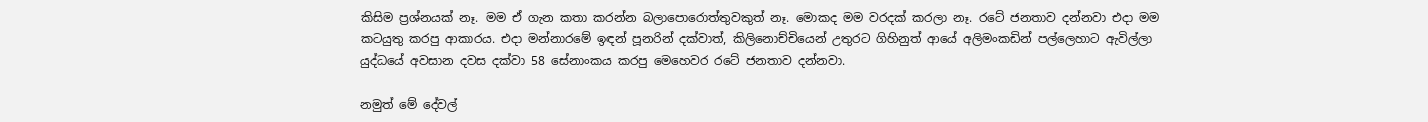කිසිම ප්‍රශ්නයක් නෑ. මම ඒ ගැන කතා කරන්න බලාපොරොත්තුවකුත් නෑ. මොකද මම වරදක් කරලා නෑ. රටේ ජනතාව දන්නවා එදා මම කටයුතු කරපු ආකාරය. එදා මන්නාරමේ ඉඳන් පූනරින් දක්වාත්, කිලිනොච්චියෙන් උතුරට ගිහිනුත් ආයේ අලිමංකඩින් පල්ලෙහාට ඇවිල්ලා යුද්ධයේ අවසාන දවස දක්වා 58 සේනාංකය කරපු මෙහෙවර රටේ ජනතාව දන්නවා.

නමුත් මේ දේවල්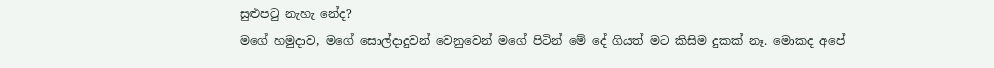සුළුපටු නැහැ නේද?
මගේ හමුදාව, මගේ සොල්දාදුවන් වෙනුවෙන් මගේ පිටින් මේ දේ ගියත් මට කිසිම දුකක් නෑ. මොකද අපේ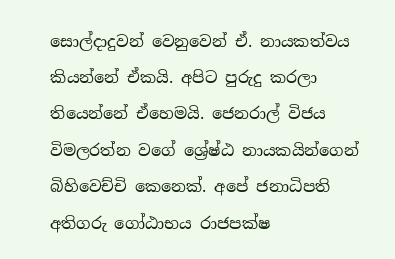සොල්දාදුවන් වෙනුවෙන් ඒ. නායකත්වය කියන්නේ ඒකයි. අපිට පුරුදු කරලා තියෙන්නේ ඒහෙමයි. ජෙනරාල් විජය විමලරත්න වගේ ශ්‍රේෂ්ඨ නායකයින්ගෙන් බිහිවෙච්චි කෙනෙක්. අපේ ජනාධිපති අතිගරු ගෝඨාභය රාජපක්ෂ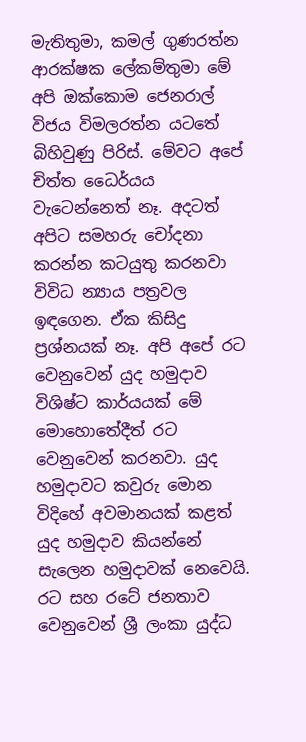මැතිතුමා, කමල් ගුණරත්න ආරක්ෂක ලේකම්තුමා මේ අපි ඔක්කොම ජෙනරාල් විජය විමලරත්න යටතේ බිහිවුණු පිරිස්. මේවට අපේ චිත්ත ධෛර්යය වැටෙන්නෙත් නෑ. අදටත් අපිට සමහරු චෝදනා කරන්න කටයුතු කරනවා විවිධ න්‍යාය පත්‍රවල ඉඳගෙන. ඒක කිසිදු ප්‍රශ්නයක් නෑ. අපි අපේ රට වෙනුවෙන් යුද හමුදාව විශිෂ්ට කාර්යයක් මේ මොහොතේදීත් රට වෙනුවෙන් කරනවා. යුද හමුදාවට කවුරු මොන විදිහේ අවමානයක් කළත් යුද හමුදාව කියන්නේ සැලෙන හමුදාවක් නෙවෙයි. රට සහ රටේ ජනතාව වෙනුවෙන් ශ්‍රී ලංකා යුද්ධ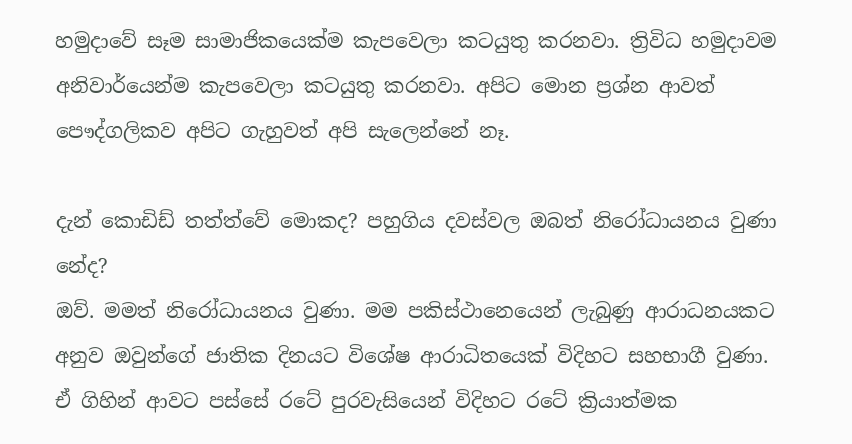හමුදාවේ සෑම සාමාජිකයෙක්ම කැපවෙලා කටයුතු කරනවා. ත්‍රිවිධ හමුදාවම අනිවාර්යෙන්ම කැපවෙලා කටයුතු කරනවා. අපිට මොන ප්‍රශ්න ආවත් පෞද්ගලිකව අපිට ගැහුවත් අපි සැලෙන්නේ නෑ.

දැන් කොඩිඩ් තත්ත්වේ මොකද? පහුගිය දවස්වල ඔබත් නිරෝධායනය වුණා නේද?
ඔව්. මමත් නිරෝධායනය වුණා. මම පකිස්ථානෙයෙන් ලැබුණු ආරාධනයකට අනුව ඔවුන්ගේ ජාතික දිනයට විශේෂ ආරාධිතයෙක් විදිහට සහභාගී වුණා. ඒ ගිහින් ආවට පස්සේ රටේ පුරවැසියෙන් විදිහට රටේ ක්‍රියාත්මක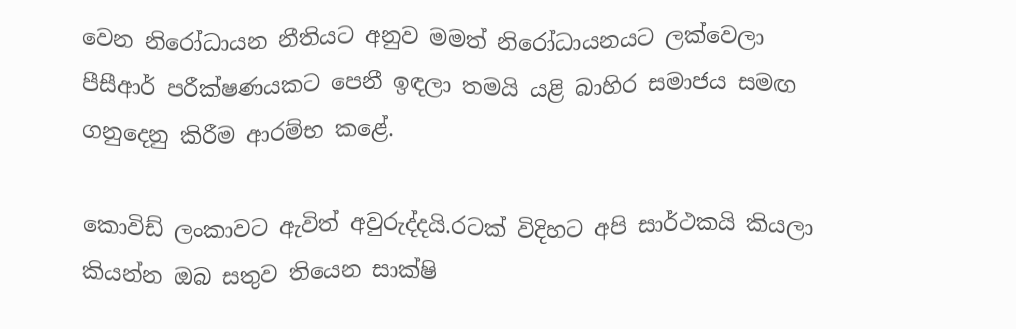වෙන නිරෝධායන නීතියට අනුව මමත් නිරෝධායනයට ලක්වෙලා පීසීආර් පරීක්ෂණයකට පෙනී ඉඳලා තමයි යළි බාහිර සමාජය සමඟ ගනුදෙනු කිරීම ආරම්භ කළේ.

කොවිඩ් ලංකාවට ඇවිත් අවුරුද්දයි.රටක් විදිහට අපි සාර්ථකයි කියලා කියන්න ඔබ සතුව තියෙන සාක්ෂි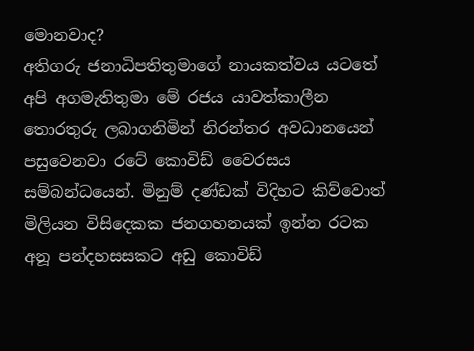මොනවාද?
අතිගරු ජනාධිපතිතුමාගේ නායකත්වය යටතේ අපි අගමැතිතුමා මේ රජය යාවත්කාලීන තොරතුරු ලබාගනිමින් නිරන්තර අවධානයෙන් පසුවෙනවා රටේ කොවිඩ් වෛරසය සම්බන්ධයෙන්. මිනුම් දණ්ඩක් විදිහට කිව්වොත් මිලියන විසිදෙකක ජනගහනයක් ඉන්න රටක අනූ පන්දහසසකට අඩු කොවිඩ්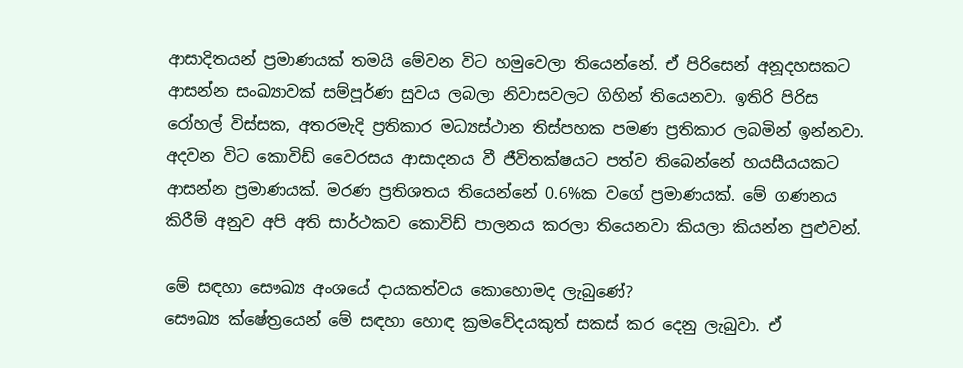ආසාදිතයන් ප්‍රමාණයක් තමයි මේවන විට හමුවෙලා තියෙන්නේ. ඒ පිරිසෙන් අනූදහසකට ආසන්න සංඛ්‍යාවක් සම්පූර්ණ සුවය ලබලා නිවාසවලට ගිහින් තියෙනවා. ඉතිරි පිරිස රෝහල් විස්සක, අතරමැදි ප්‍රතිකාර මධ්‍යස්ථාන තිස්පහක පමණ ප්‍රතිකාර ලබමින් ඉන්නවා. අදවන විට කොවිඩ් වෛරසය ආසාදනය වී ජීවිතක්ෂයට පත්ව තිබෙන්නේ හයසීයයකට ආසන්න ප්‍රමාණයක්. මරණ ප්‍රතිශතය තියෙන්නේ 0.6%ක වගේ ප්‍රමාණයක්. මේ ගණනය කිරීම් අනුව අපි අති සාර්ථකව කොවිඩ් පාලනය කරලා තියෙනවා කියලා කියන්න පුළුවන්.

මේ සඳහා සෞඛ්‍ය අංශයේ දායකත්වය කොහොමද ලැබුණේ?
සෞඛ්‍ය ක්ෂේත්‍රයෙන් මේ සඳහා හොඳ ක්‍රමවේදයකුත් සකස් කර දෙනු ලැබුවා. ඒ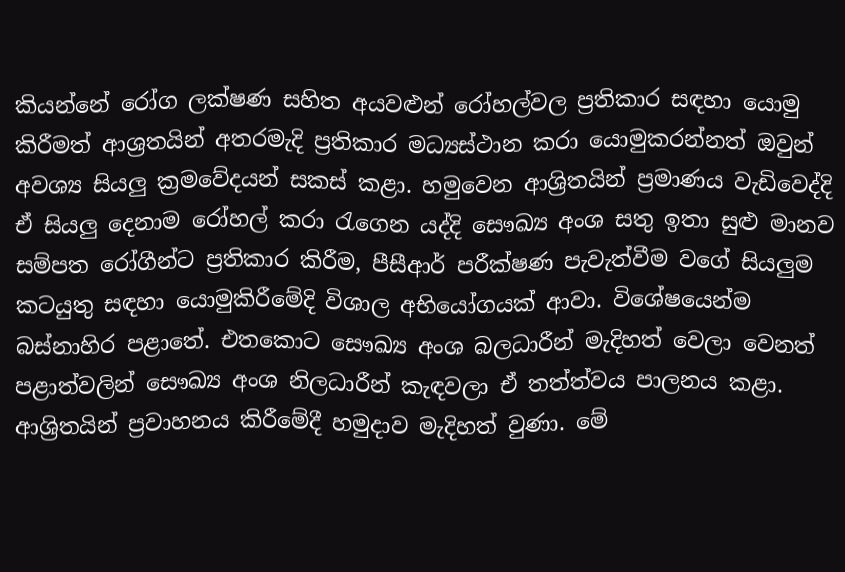කියන්නේ රෝග ලක්ෂණ සහිත අයවළුන් රෝහල්වල ප්‍රතිකාර සඳහා යොමු කිරීමත් ආශ්‍රතයින් අතරමැදි ප්‍රතිකාර මධ්‍යස්ථාන කරා යොමුකරන්නත් ඔවුන් අවශ්‍ය සියලු ක්‍රමවේදයන් සකස් කළා. හමුවෙන ආශ්‍රිතයින් ප්‍රමාණය වැඩිවෙද්දි ඒ සියලු දෙනාම රෝහල් කරා රැගෙන යද්දි සෞඛ්‍ය අංශ සතු ඉතා සුළු මානව සම්පත රෝගීන්ට ප්‍රතිකාර කිරීම, පීසීආර් පරීක්ෂණ පැවැත්වීම වගේ සියලුම කටයුතු සඳහා යොමුකිරීමේදි විශාල අභියෝගයක් ආවා. විශේෂයෙන්ම බස්නාහිර පළාතේ. එතකොට සෞඛ්‍ය අංශ බලධාරීන් මැදිහත් වෙලා වෙනත් පළාත්වලින් සෞඛ්‍ය අංශ නිලධාරීන් කැඳවලා ඒ තත්ත්වය පාලනය කළා. ආශ්‍රිතයින් ප්‍රවාහනය කිරීමේදී හමුදාව මැදිහත් වුණා. මේ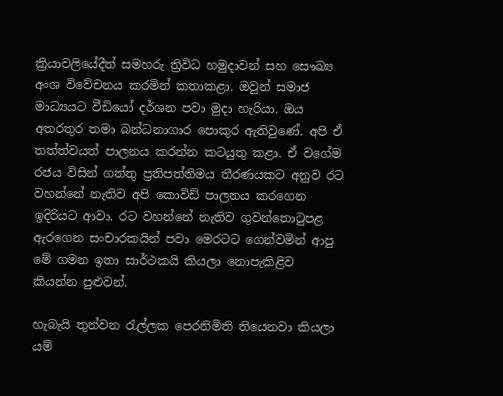ක්‍රියාවලියේදීත් සමහරු ත්‍රිවිධ හමුදාවන් සහ සෞඛ්‍ය අංශ විවේචනය කරමින් කතාකළා. ඔවුන් සමාජ මාධ්‍යයට වීඩියෝ දර්ශන පවා මුදා හැරියා. ඔය අතරතුර තමා බන්ධනාගාර පොකුර ඇතිවුණේ. අපි ඒ තත්ත්වයත් පාලනය කරන්න කටයුතු කළා. ඒ වගේම රජය විසින් ගත්තු ප්‍රතිපත්තිමය තීරණයකට අනුව රට වහන්නේ නැතිව අපි කොවිඩ් පාලනය කරගෙන ඉදිරියට ආවා. රට වහන්නේ නැතිව ගුවන්තොටුපළ ඇරගෙන සංචාරකයින් පවා මෙරටට ගෙන්වමින් ආපු මේ ගමන ඉතා සාර්ථකයි කියලා නොපැකිළිව කියන්න පුළුවන්.

හැබැයි තුන්වන රැල්ලක පෙරනිමිති තියෙනවා කියලා යම්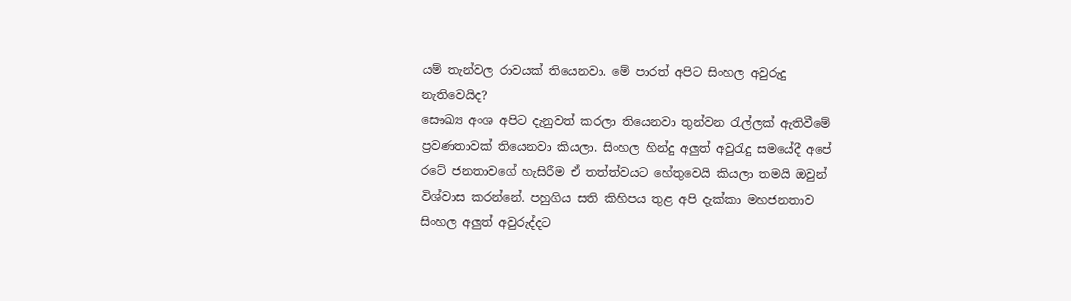යම් තැන්වල රාවයක් තියෙනවා. මේ පාරත් අපිට සිංහල අවුරුදු නැතිවෙයිද?
සෞඛ්‍ය අංශ අපිට දැනුවත් කරලා තියෙනවා තුන්වන රැල්ලක් ඇතිවීමේ ප්‍රවණතාවක් තියෙනවා කියලා. සිංහල හින්දු අලුත් අවුරැදු සමයේදී අපේ රටේ ජනතාවගේ හැසිරීම ඒ තත්ත්වයට හේතුවෙයි කියලා තමයි ඔවුන් විශ්වාස කරන්නේ. පහුගිය සති කිහිපය තුළ අපි දැක්කා මහජනතාව සිංහල අලුත් අවුරුද්දට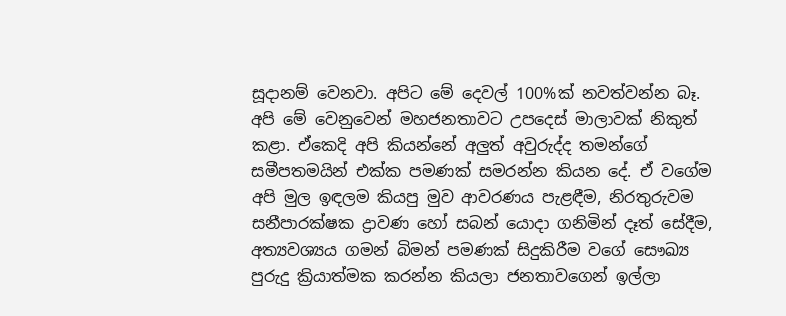සූදානම් වෙනවා. අපිට මේ දෙවල් 100%ක් නවත්වන්න බෑ. අපි මේ වෙනුවෙන් මහජනතාවට උපදෙස් මාලාවක් නිකුත් කළා. ඒකෙදි අපි කියන්නේ අලුත් අවුරුද්ද තමන්ගේ සමීපතමයින් එක්ක පමණක් සමරන්න කියන දේ. ඒ වගේම අපි මුල ඉඳලම කියපු මුව ආවරණය පැළඳීම, නිරතුරුවම සනීපාරක්ෂක ද්‍රාවණ හෝ සබන් යොදා ගනිමින් දෑත් සේදීම, අත්‍යවශ්‍යය ගමන් බිමන් පමණක් සිදුකිරීම වගේ සෞඛ්‍ය පුරුදු ක්‍රියාත්මක කරන්න කියලා ජනතාවගෙන් ඉල්ලා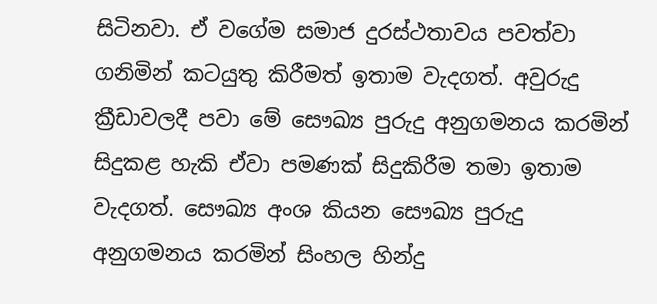සිටිනවා. ඒ වගේම සමාජ දුරස්ථතාවය පවත්වා ගනිමින් කටයුතු කිරීමත් ඉතාම වැදගත්. අවුරුදු ක්‍රීඩාවලදී පවා මේ සෞඛ්‍ය පුරුදු අනුගමනය කරමින් සිදුකළ හැකි ඒවා පමණක් සිදුකිරීම තමා ඉතාම වැදගත්. සෞඛ්‍ය අංශ කියන සෞඛ්‍ය පුරුදු අනුගමනය කරමින් සිංහල හින්දු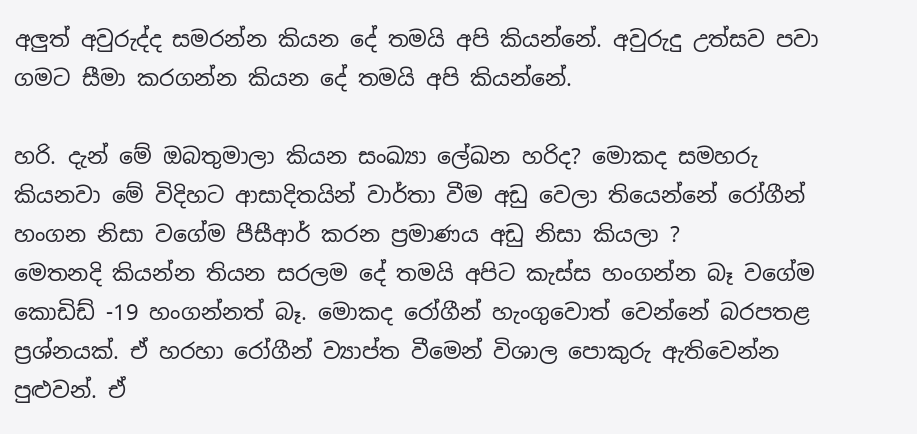අලුත් අවුරුද්ද සමරන්න කියන දේ තමයි අපි කියන්නේ. අවුරුදු උත්සව පවා ගමට සීමා කරගන්න කියන දේ තමයි අපි කියන්නේ.

හරි. දැන් මේ ඔබතුමාලා කියන සංඛ්‍යා ලේඛන හරිද? මොකද සමහරු කියනවා මේ විදිහට ආසාදිතයින් වාර්තා වීම අඩු වෙලා තියෙන්නේ රෝගීන් හංගන නිසා වගේම පීසීආර් කරන ප්‍රමාණය අඩු නිසා කියලා ?
මෙතනදි කියන්න තියන සරලම දේ තමයි අපිට කැස්ස හංගන්න බෑ වගේම කොඩිඩ් -19 හංගන්නත් බෑ. මොකද රෝගීන් හැංගුවොත් වෙන්නේ බරපතළ ප්‍රශ්නයක්. ඒ හරහා රෝගීන් ව්‍යාප්ත වීමෙන් විශාල පොකුරු ඇතිවෙන්න පුළුවන්. ඒ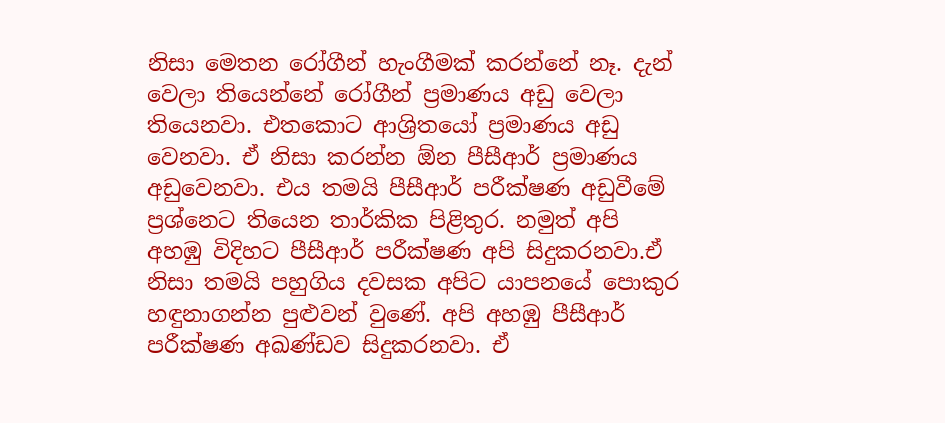නිසා මෙතන රෝගීන් හැංගීමක් කරන්නේ නෑ. දැන් වෙලා තියෙන්නේ රෝගීන් ප්‍රමාණය අඩු වෙලා තියෙනවා. එතකොට ආශ්‍රිතයෝ ප්‍රමාණය අඩු වෙනවා. ඒ නිසා කරන්න ඕන පීසීආර් ප්‍රමාණය අඩුවෙනවා. එය තමයි පීසීආර් පරීක්ෂණ අඩුවීමේ ප්‍රශ්නෙට තියෙන තාර්කික පිළිතුර. නමුත් අපි අහඹු විදිහට පීසීආර් පරීක්ෂණ අපි සිදුකරනවා.ඒ නිසා තමයි පහුගිය දවසක අපිට යාපනයේ පොකුර හඳුනාගන්න පුළුවන් වුණේ. අපි අහඹු පීසීආර් පරීක්ෂණ අඛණ්ඩව සිදුකරනවා. ඒ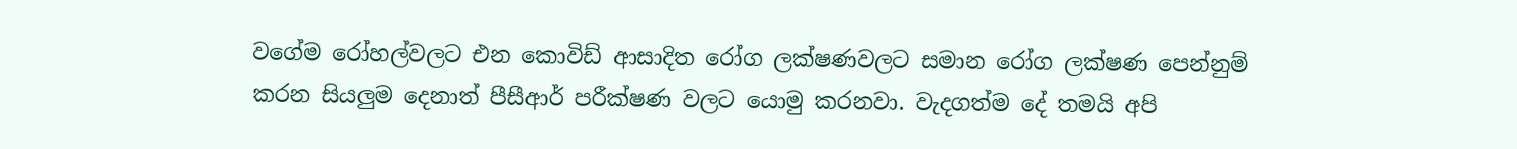වගේම රෝහල්වලට එන කොවිඩ් ආසාදිත රෝග ලක්ෂණවලට සමාන රෝග ලක්ෂණ පෙන්නුම් කරන සියලුම දෙනාත් පීසීආර් පරීක්ෂණ වලට යොමු කරනවා. වැදගත්ම දේ තමයි අපි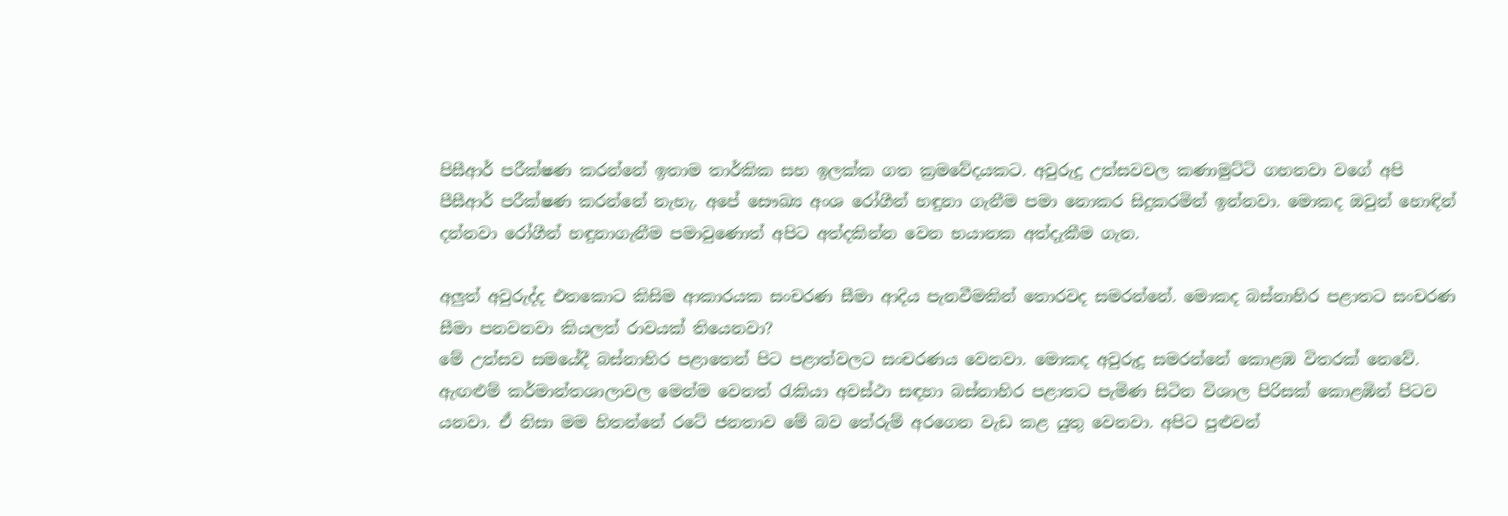පිසීආර් පරීක්ෂණ කරන්නේ ඉතාම තාර්කික සහ ඉලක්ක ගත ක්‍රමවේදයකට. අවුරුදු උත්සවවල කණාමුට්ටි ගහනවා වගේ අපි පීසීආර් පරීක්ෂණ කරන්නේ නැහැ. අපේ සෞඛ්‍ය අංශ රෝගීන් හඳුනා ගැනීම පමා නොකර සිදුකරමින් ඉන්නවා. මොකද ඔවුන් හොඳින් දන්නවා රෝගීන් හඳුනාගැනීම පමාවුණොත් අපිට අත්දකින්න වෙන භයානක අත්දැකීම ගැන.

අලුත් අවුරුද්ද එතකොට කිසිම ආකාරයක සංචරණ සීමා ආදිය පැනවීමකින් තොරවද සමරන්නේ. මොකද බස්නාහිර පළාතට සංචරණ සීමා පනවනවා කියලත් රාවයක් තියෙනවා?
මේ උත්සව සමයේදී බස්නාහිර පළාතෙන් පිට පළාත්වලට සංචරණය වෙනවා. මොකද අවුරුදු සමරන්නේ කොළඹ විතරක් නෙවේ. ඇඟළුම් කර්මාන්තශාලාවල මෙන්ම වෙනත් රැකියා අවස්ථා සඳහා බස්නාහිර පළාතට පැමිණ සිටින විශාල පිරිසක් කොළඹින් පිටව යනවා. ඒ නිසා මම හිතන්නේ රටේ ජනතාව මේ බව තේරුම් අරගෙන වැඩ කළ යුතු වෙනවා. අපිට පුළුවන්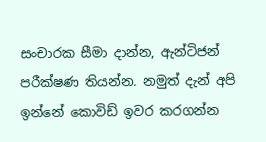සංචාරක සීමා දාන්න, ඇන්ටිජන් පරීක්ෂණ තියන්න. නමුත් දැන් අපි ඉන්නේ කොවිඩ් ඉවර කරගන්න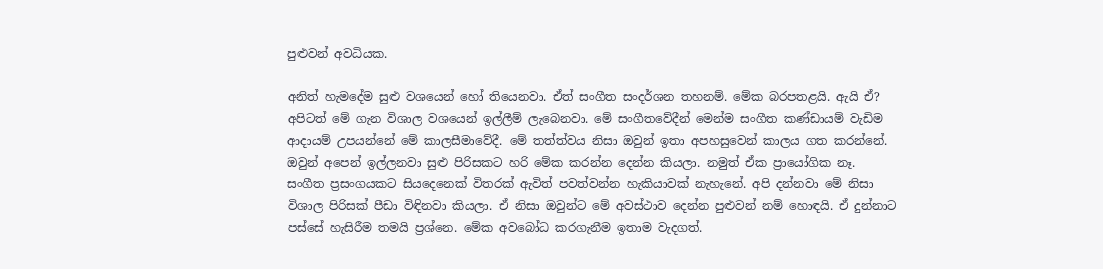පුළුවන් අවධියක.

අනිත් හැමදේම සුළු වශයෙන් හෝ තියෙනවා. ඒත් සංගීත සංදර්ශන තහනම්. මේක බරපතළයි. ඇයි ඒ?
අපිටත් මේ ගැන විශාල වශයෙන් ඉල්ලීම් ලැබෙනවා. මේ සංගීතවේදීන් මෙන්ම සංගීත කණ්ඩායම් වැඩිම ආදායම් උපයන්නේ මේ කාලසීමාවේදී. මේ තත්ත්වය නිසා ඔවුන් ඉතා අපහසුවෙන් කාලය ගත කරන්නේ. ඔවුන් අපෙන් ඉල්ලනවා සුළු පිරිසකට හරි මේක කරන්න දෙන්න කියලා. නමුත් ඒක ප්‍රායෝගික නෑ. සංගීත ප්‍රසංගයකට සියදෙනෙක් විතරක් ඇවිත් පවත්වන්න හැකියාවක් නැහැනේ. අපි දන්නවා මේ නිසා විශාල පිරිසක් පීඩා විඳිනවා කියලා. ඒ නිසා ඔවුන්ට මේ අවස්ථාව දෙන්න පුළුවන් නම් හොඳයි. ඒ දුන්නාට පස්සේ හැසිරීම තමයි ප්‍රශ්නෙ. මේක අවබෝධ කරගැනීම ඉතාම වැදගත්.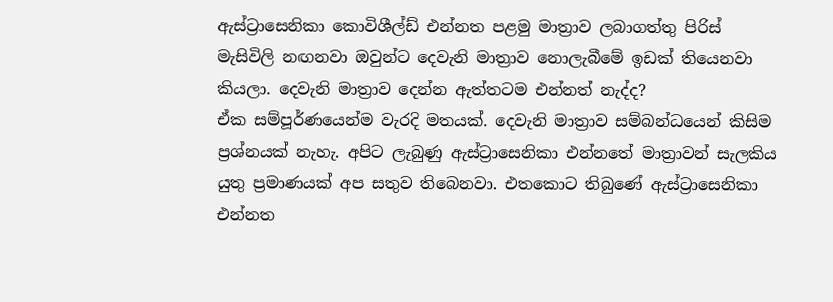ඇස්ට්‍රාසෙනිකා කොවිශීල්ඩ් එන්නත පළමු මාත්‍රාව ලබාගත්තු පිරිස් මැසිවිලි නඟනවා ඔවුන්ට දෙවැනි මාත්‍රාව නොලැබීමේ ඉඩක් තියෙනවා කියලා. දෙවැනි මාත්‍රාව දෙන්න ඇත්තටම එන්නත් නැද්ද?
ඒක සම්පූර්ණයෙන්ම වැරදි මතයක්. දෙවැනි මාත්‍රාව සම්බන්ධයෙන් කිසිම ප්‍රශ්නයක් නැහැ. අපිට ලැබුණු ඇස්ට්‍රාසෙනිකා එන්නතේ මාත්‍රාවන් සැලකිය යුතු ප්‍රමාණයක් අප සතුව තිබෙනවා. එතකොට තිබුණේ ඇස්ට්‍රාසෙනිකා එන්නත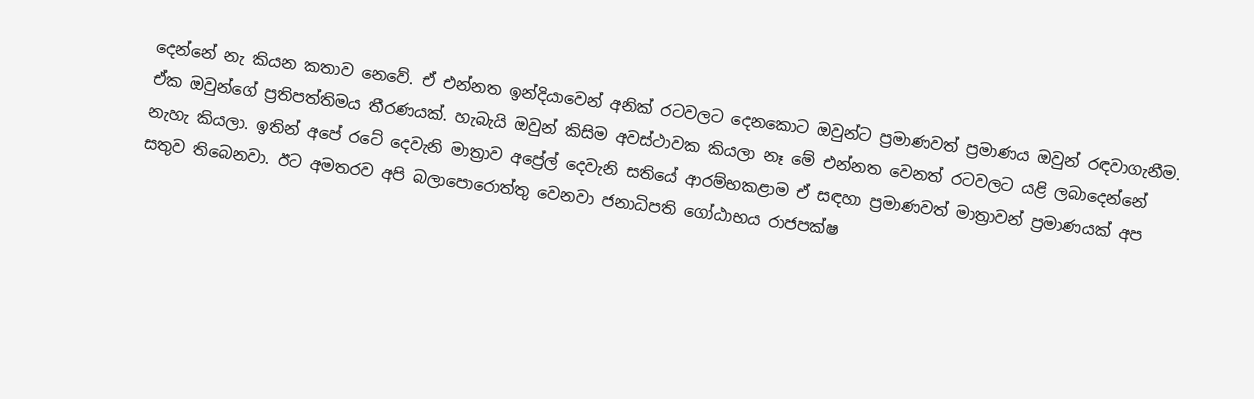දෙන්නේ නැ කියන කතාව නෙවේ. ඒ එන්නත ඉන්දියාවෙන් අනික් රටවලට දෙනකොට ඔවුන්ට ප්‍රමාණවත් ප්‍රමාණය ඔවුන් රඳවාගැනීම. ඒක ඔවුන්ගේ ප්‍රතිපත්තිමය තීරණයක්. හැබැයි ඔවුන් කිසිම අවස්ථාවක කියලා නෑ මේ එන්නත වෙනත් රටවලට යළි ලබාදෙන්නේ නැහැ කියලා. ඉතින් අපේ රටේ දෙවැනි මාත්‍රාව අප්‍රේල් දෙවැනි සතියේ ආරම්භකළාම ඒ සඳහා ප්‍රමාණවත් මාත්‍රාවන් ප්‍රමාණයක් අප සතුව තිබෙනවා. ඊට අමතරව අපි බලාපොරොත්තු වෙනවා ජනාධිපති ගෝඨාභය රාජපක්ෂ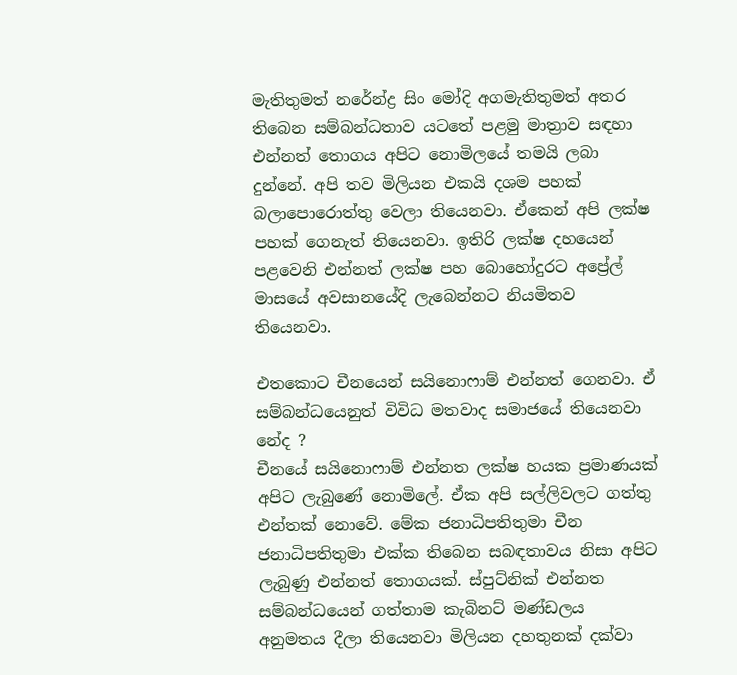මැතිතුමත් නරේන්ද්‍ර සිං මෝදි අගමැතිතුමත් අතර තිබෙන සම්බන්ධතාව යටතේ පළමු මාත්‍රාව සඳහා එන්නත් තොගය අපිට නොමිලයේ තමයි ලබා දුන්නේ. අපි තව මිලියන එකයි දශම පහක් බලාපොරොත්තු වෙලා තියෙනවා. ඒකෙන් අපි ලක්ෂ පහක් ගෙනැත් තියෙනවා. ඉතිරි ලක්ෂ දහයෙන් පළවෙනි එන්නත් ලක්ෂ පහ බොහෝදුරට අප්‍රේල් මාසයේ අවසානයේදි ලැබෙන්නට නියමිතව තියෙනවා.

එතකොට චීනයෙන් සයිනොෆාම් එන්නත් ගෙනවා. ඒ සම්බන්ධයෙනුත් විවිධ මතවාද සමාජයේ තියෙනවා නේද ?
චීනයේ සයිනොෆාම් එන්නත ලක්ෂ හයක ප්‍රමාණයක් අපිට ලැබුණේ නොමිලේ. ඒක අපි සල්ලිවලට ගත්තු එන්තක් නොවේ. මේක ජනාධිපතිතුමා චීන ජනාධිපතිතුමා එක්ක තිබෙන සබඳතාවය නිසා අපිට ලැබුණු එන්නත් තොගයක්. ස්පුට්නික් එන්නත සම්බන්ධයෙන් ගත්තාම කැබිනට් මණ්ඩලය අනුමතය දීලා තියෙනවා මිලියන දහතුනක් දක්වා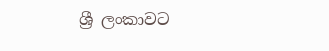ශ්‍රී ලංකාවට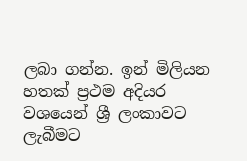ලබා ගන්න. ඉන් මිලියන හතක් ප්‍රථම අදියර වශයෙන් ශ්‍රී ලංකාවට ලැබීමට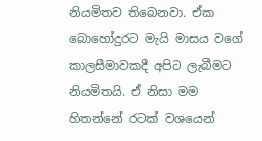නියමිතව තිබෙනවා. ඒක බොහෝදුරට මැයි මාසය වගේ කාලසීමාවකදී අපිට ලැබීමට නියමිතයි. ඒ නිසා මම හිතන්නේ රටක් වශයෙන්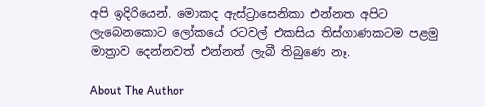අපි ඉදිරියෙන්. මොකද ඇස්ට්‍රාසෙනිකා එන්නත අපිට ලැබෙනකොට ලෝකයේ රටවල් එකසිය තිස්ගාණකටම පළමු මාත්‍රාව දෙන්නවත් එන්නත් ලැබී තිබුණෙ නෑ.

About The Author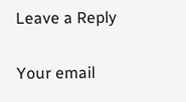Leave a Reply

Your email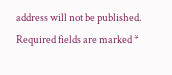address will not be published. Required fields are marked *